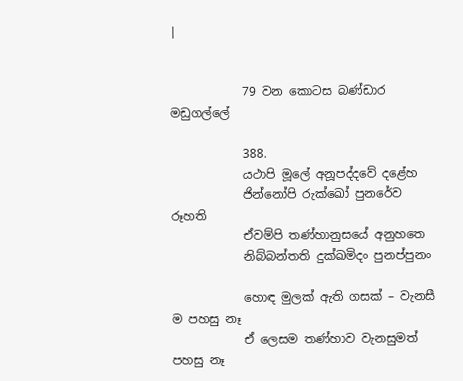|


            79 වන කොටස බණ්ඩාර මඩුගල්ලේ

            388.
            යථාපි මූලේ අනූපද්දවේ දළේහ
            ජින්නෝපි රුක්ඛෝ පුනරේව රූහති
            ඒවම්පි තණ්හානුසයේ අනුහතෙ
            නිබ්බන්තති දුක්ඛමිදං පුනප්පුනං

            හොඳ මුලක් ඇති ගසක් – වැනසී ම පහසු නෑ
            ඒ ලෙසම තණ්හාව වැනසුමත් පහසු නෑ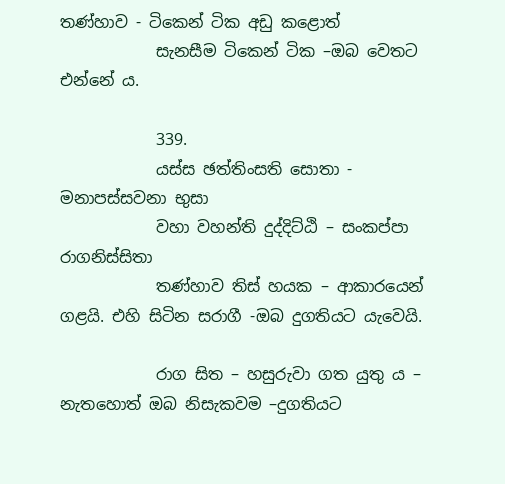තණ්හාව - ටිකෙන් ටික අඩු කළොත්
            සැනසීම ටිකෙන් ටික –ඔබ වෙතට එන්නේ ය.

            339.
            යස්ස ඡත්තිංසති සොතා - මනාපස්සවනා භුසා
            වහා වහන්ති දුද්දිට්ඨි – සංකප්පා රාගනිස්සිතා
            තණ්හාව තිස් හයක – ආකාරයෙන් ගළයි. එහි සිටින සරාගී -ඔබ දුගතියට යැවෙයි.

            රාග සිත – හසුරුවා ගත යුතු ය – නැතහොත් ඔබ නිසැකවම –දුගතියට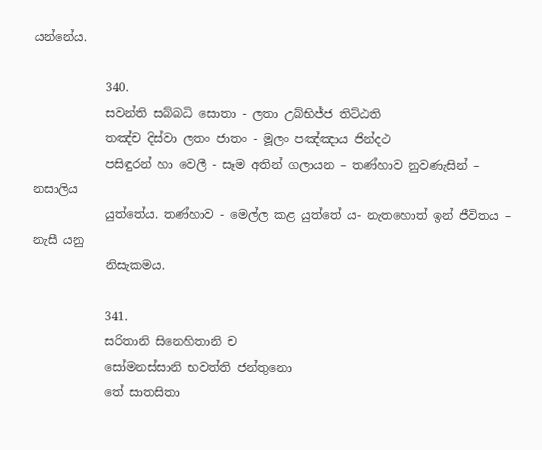යන්නේය.

            340.
            සවන්ති සබ්බධි සොතා - ලතා උබ්භිජ්ජ තිට්ඨති
            තඤ්ච දිස්වා ලතං ජාතං - මූලං පඤ්ඤාය ජින්දථ
            පසිඳුරන් හා වෙලී - සෑම අතින් ගලායන – තණ්හාව නුවණැසින් – නසාලිය
            යුත්තේය. තණ්හාව - මෙල්ල කළ යුත්තේ ය- නැතහොත් ඉන් ජීවිතය – නැසී යනු
            නිසැකමය.

            341.
            සරිතානි සිනෙහිතානි ච
            සෝමනස්සානි භවත්ති ජන්තුනො
            තේ සාතසිතා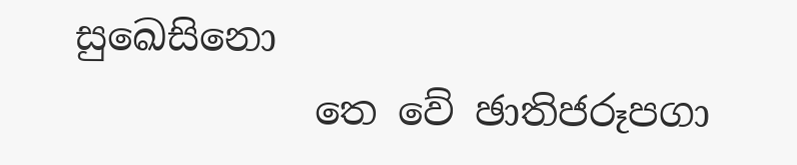සුඛෙසිනො
            තෙ වේ ඡාතිජරූපගා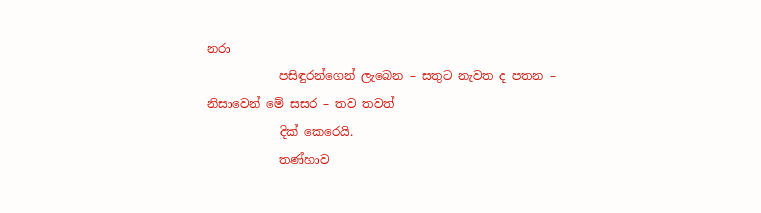නරා
            පසිඳුරන්ගෙන් ලැබෙන – සතුට නැවත ද පතන – නිසාවෙන් මේ සසර – තව තවත්
            දික් කෙරෙයි.
            තණ්හාව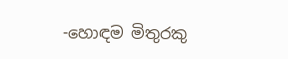-හොඳම මිතුරකු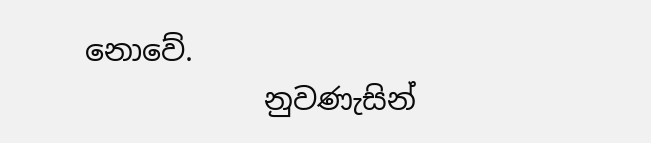නොවේ.
            නුවණැසින්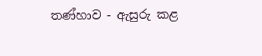තණ්හාව - ඇසුරු කළ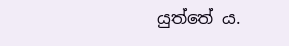යුත්තේ ය.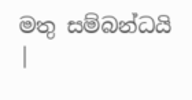මතු සම්බන්ධයි  |